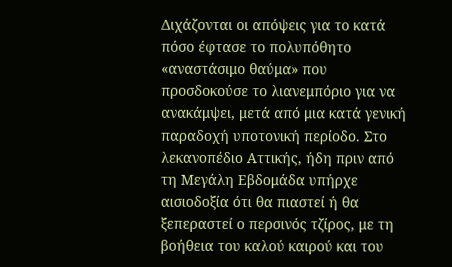Διχάζονται οι απόψεις για το κατά πόσο έφτασε το πολυπόθητο «αναστάσιμο θαύμα» που προσδοκούσε το λιανεμπόριο για να ανακάμψει, μετά από μια κατά γενική παραδοχή υποτονική περίοδο. Στο λεκανοπέδιο Αττικής, ήδη πριν από τη Μεγάλη Εβδομάδα υπήρχε αισιοδοξία ότι θα πιαστεί ή θα ξεπεραστεί ο περσινός τζίρος, με τη βοήθεια του καλού καιρού και του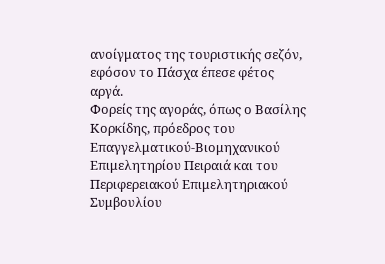ανοίγματος της τουριστικής σεζόν, εφόσον το Πάσχα έπεσε φέτος αργά.
Φορείς της αγοράς, όπως ο Βασίλης Κορκίδης, πρόεδρος του Επαγγελματικού-Βιομηχανικού Επιμελητηρίου Πειραιά και του Περιφερειακού Επιμελητηριακού Συμβουλίου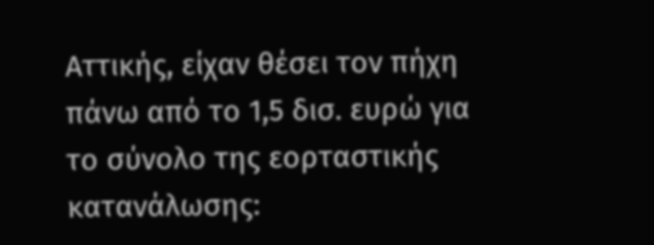Αττικής, είχαν θέσει τον πήχη πάνω από το 1,5 δισ. ευρώ για το σύνολο της εορταστικής κατανάλωσης: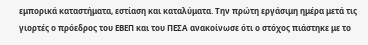εμπορικά καταστήματα, εστίαση και καταλύματα. Την πρώτη εργάσιμη ημέρα μετά τις γιορτές ο πρόεδρος του ΕΒΕΠ και του ΠΕΣΑ ανακοίνωσε ότι ο στόχος πιάστηκε με το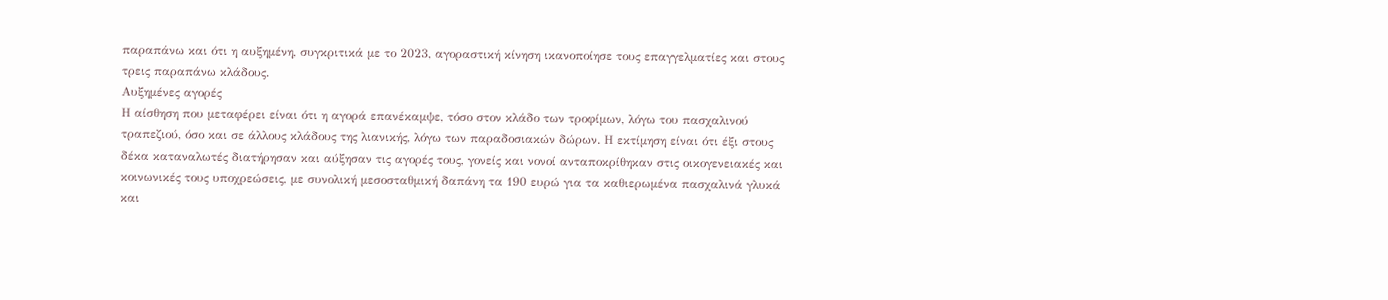παραπάνω και ότι η αυξημένη, συγκριτικά με το 2023, αγοραστική κίνηση ικανοποίησε τους επαγγελματίες και στους τρεις παραπάνω κλάδους.
Αυξημένες αγορές
Η αίσθηση που μεταφέρει είναι ότι η αγορά επανέκαμψε, τόσο στον κλάδο των τροφίμων, λόγω του πασχαλινού τραπεζιού, όσο και σε άλλους κλάδους της λιανικής, λόγω των παραδοσιακών δώρων. Η εκτίμηση είναι ότι έξι στους δέκα καταναλωτές διατήρησαν και αύξησαν τις αγορές τους, γονείς και νονοί ανταποκρίθηκαν στις οικογενειακές και κοινωνικές τους υποχρεώσεις, με συνολική μεσοσταθμική δαπάνη τα 190 ευρώ για τα καθιερωμένα πασχαλινά γλυκά και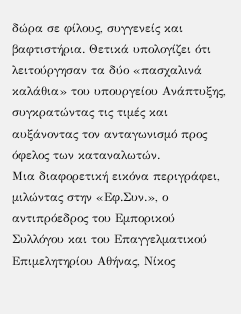δώρα σε φίλους, συγγενείς και βαφτιστήρια. Θετικά υπολογίζει ότι λειτούργησαν τα δύο «πασχαλινά καλάθια» του υπουργείου Ανάπτυξης, συγκρατώντας τις τιμές και αυξάνοντας τον ανταγωνισμό προς όφελος των καταναλωτών.
Μια διαφορετική εικόνα περιγράφει, μιλώντας στην «Εφ.Συν.», ο αντιπρόεδρος του Εμπορικού Συλλόγου και του Επαγγελματικού Επιμελητηρίου Αθήνας, Νίκος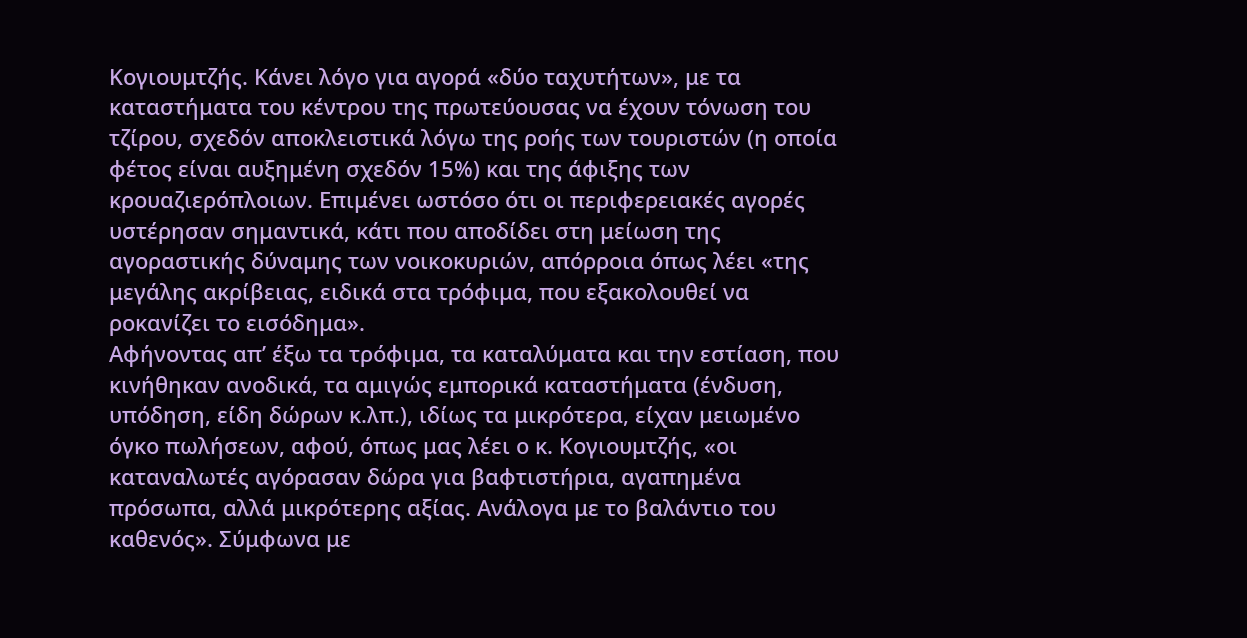Κογιουμτζής. Κάνει λόγο για αγορά «δύο ταχυτήτων», με τα καταστήματα του κέντρου της πρωτεύουσας να έχουν τόνωση του τζίρου, σχεδόν αποκλειστικά λόγω της ροής των τουριστών (η οποία φέτος είναι αυξημένη σχεδόν 15%) και της άφιξης των κρουαζιερόπλοιων. Επιμένει ωστόσο ότι οι περιφερειακές αγορές υστέρησαν σημαντικά, κάτι που αποδίδει στη μείωση της αγοραστικής δύναμης των νοικοκυριών, απόρροια όπως λέει «της μεγάλης ακρίβειας, ειδικά στα τρόφιμα, που εξακολουθεί να ροκανίζει το εισόδημα».
Αφήνοντας απ’ έξω τα τρόφιμα, τα καταλύματα και την εστίαση, που κινήθηκαν ανοδικά, τα αμιγώς εμπορικά καταστήματα (ένδυση, υπόδηση, είδη δώρων κ.λπ.), ιδίως τα μικρότερα, είχαν μειωμένο όγκο πωλήσεων, αφού, όπως μας λέει ο κ. Κογιουμτζής, «οι καταναλωτές αγόρασαν δώρα για βαφτιστήρια, αγαπημένα πρόσωπα, αλλά μικρότερης αξίας. Ανάλογα με το βαλάντιο του καθενός». Σύμφωνα με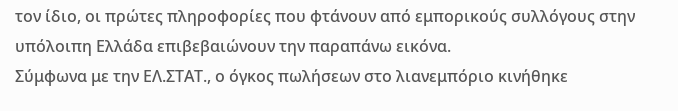τον ίδιο, οι πρώτες πληροφορίες που φτάνουν από εμπορικούς συλλόγους στην υπόλοιπη Ελλάδα επιβεβαιώνουν την παραπάνω εικόνα.
Σύμφωνα με την ΕΛ.ΣΤΑΤ., ο όγκος πωλήσεων στο λιανεμπόριο κινήθηκε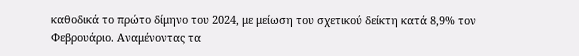καθοδικά το πρώτο δίμηνο του 2024, με μείωση του σχετικού δείκτη κατά 8,9% τον Φεβρουάριο. Αναμένοντας τα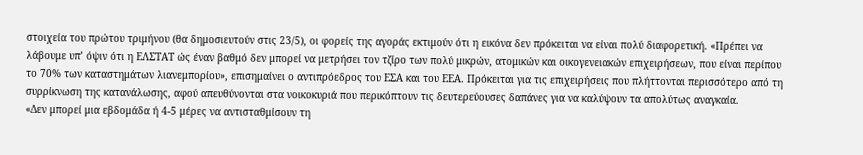στοιχεία του πρώτου τριμήνου (θα δημοσιευτούν στις 23/5), οι φορείς της αγοράς εκτιμούν ότι η εικόνα δεν πρόκειται να είναι πολύ διαφορετική. «Πρέπει να λάβουμε υπ’ όψιν ότι η ΕΛΣΤΑΤ ώς έναν βαθμό δεν μπορεί να μετρήσει τον τζίρο των πολύ μικρών, ατομικών και οικογενειακών επιχειρήσεων, που είναι περίπου το 70% των καταστημάτων λιανεμπορίου», επισημαίνει ο αντιπρόεδρος του ΕΣΑ και του ΕΕΑ. Πρόκειται για τις επιχειρήσεις που πλήττονται περισσότερο από τη συρρίκνωση της κατανάλωσης, αφού απευθύνονται στα νοικοκυριά που περικόπτουν τις δευτερεύουσες δαπάνες για να καλύψουν τα απολύτως αναγκαία.
«Δεν μπορεί μια εβδομάδα ή 4-5 μέρες να αντισταθμίσουν τη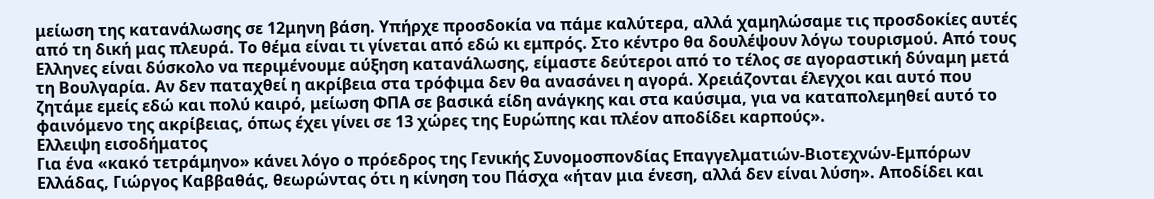μείωση της κατανάλωσης σε 12μηνη βάση. Υπήρχε προσδοκία να πάμε καλύτερα, αλλά χαμηλώσαμε τις προσδοκίες αυτές από τη δική μας πλευρά. Το θέμα είναι τι γίνεται από εδώ κι εμπρός. Στο κέντρο θα δουλέψουν λόγω τουρισμού. Από τους Ελληνες είναι δύσκολο να περιμένουμε αύξηση κατανάλωσης, είμαστε δεύτεροι από το τέλος σε αγοραστική δύναμη μετά τη Βουλγαρία. Αν δεν παταχθεί η ακρίβεια στα τρόφιμα δεν θα ανασάνει η αγορά. Χρειάζονται έλεγχοι και αυτό που ζητάμε εμείς εδώ και πολύ καιρό, μείωση ΦΠΑ σε βασικά είδη ανάγκης και στα καύσιμα, για να καταπολεμηθεί αυτό το φαινόμενο της ακρίβειας, όπως έχει γίνει σε 13 χώρες της Ευρώπης και πλέον αποδίδει καρπούς».
Ελλειψη εισοδήματος
Για ένα «κακό τετράμηνο» κάνει λόγο ο πρόεδρος της Γενικής Συνομοσπονδίας Επαγγελματιών-Βιοτεχνών-Εμπόρων Ελλάδας, Γιώργος Καββαθάς, θεωρώντας ότι η κίνηση του Πάσχα «ήταν μια ένεση, αλλά δεν είναι λύση». Αποδίδει και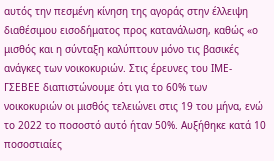αυτός την πεσμένη κίνηση της αγοράς στην έλλειψη διαθέσιμου εισοδήματος προς κατανάλωση, καθώς «ο μισθός και η σύνταξη καλύπτουν μόνο τις βασικές ανάγκες των νοικοκυριών. Στις έρευνες του ΙΜΕ-ΓΣΕΒΕΕ διαπιστώνουμε ότι για το 60% των νοικοκυριών οι μισθός τελειώνει στις 19 του μήνα, ενώ το 2022 το ποσοστό αυτό ήταν 50%. Αυξήθηκε κατά 10 ποσοστιαίες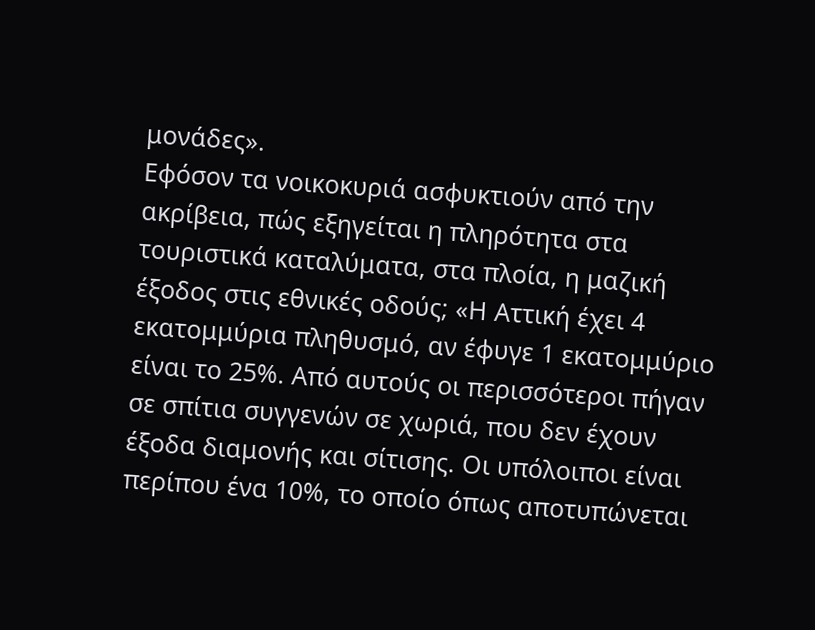μονάδες».
Εφόσον τα νοικοκυριά ασφυκτιούν από την ακρίβεια, πώς εξηγείται η πληρότητα στα τουριστικά καταλύματα, στα πλοία, η μαζική έξοδος στις εθνικές οδούς; «Η Αττική έχει 4 εκατομμύρια πληθυσμό, αν έφυγε 1 εκατομμύριο είναι το 25%. Από αυτούς οι περισσότεροι πήγαν σε σπίτια συγγενών σε χωριά, που δεν έχουν έξοδα διαμονής και σίτισης. Οι υπόλοιποι είναι περίπου ένα 10%, το οποίο όπως αποτυπώνεται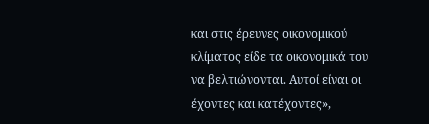και στις έρευνες οικονομικού κλίματος είδε τα οικονομικά του να βελτιώνονται. Αυτοί είναι οι έχοντες και κατέχοντες»,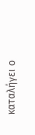καταλήγει ο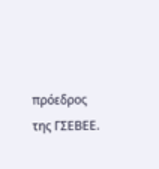πρόεδρος της ΓΣΕΒΕΕ.